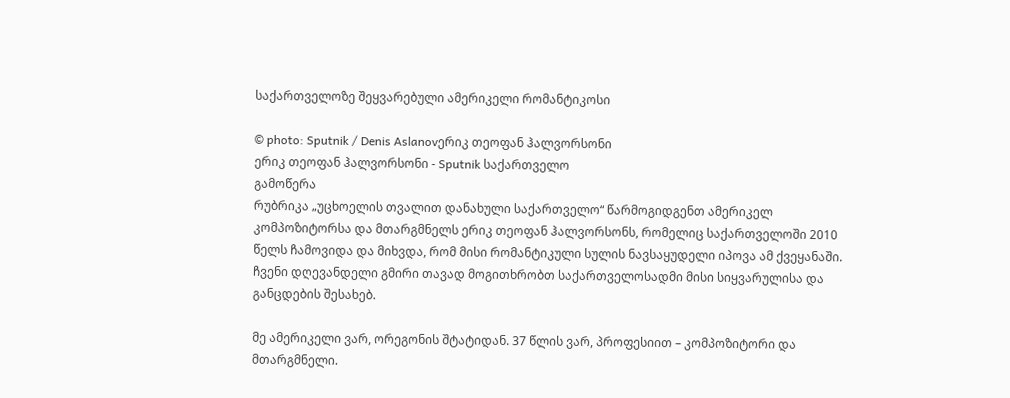საქართველოზე შეყვარებული ამერიკელი რომანტიკოსი

© photo: Sputnik / Denis Aslanovერიკ თეოფან ჰალვორსონი
ერიკ თეოფან ჰალვორსონი - Sputnik საქართველო
გამოწერა
რუბრიკა „უცხოელის თვალით დანახული საქართველო“ წარმოგიდგენთ ამერიკელ კომპოზიტორსა და მთარგმნელს ერიკ თეოფან ჰალვორსონს, რომელიც საქართველოში 2010 წელს ჩამოვიდა და მიხვდა, რომ მისი რომანტიკული სულის ნავსაყუდელი იპოვა ამ ქვეყანაში. ჩვენი დღევანდელი გმირი თავად მოგითხრობთ საქართველოსადმი მისი სიყვარულისა და განცდების შესახებ.

მე ამერიკელი ვარ, ორეგონის შტატიდან. 37 წლის ვარ, პროფესიით – კომპოზიტორი და მთარგმნელი.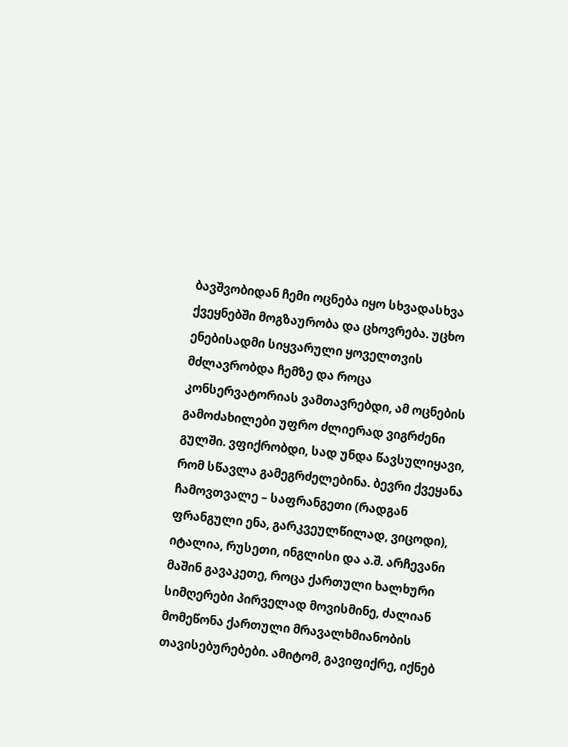ბავშვობიდან ჩემი ოცნება იყო სხვადასხვა ქვეყნებში მოგზაურობა და ცხოვრება. უცხო ენებისადმი სიყვარული ყოველთვის მძლავრობდა ჩემზე და როცა კონსერვატორიას ვამთავრებდი, ამ ოცნების გამოძახილები უფრო ძლიერად ვიგრძენი გულში. ვფიქრობდი, სად უნდა წავსულიყავი, რომ სწავლა გამეგრძელებინა. ბევრი ქვეყანა ჩამოვთვალე – საფრანგეთი (რადგან ფრანგული ენა, გარკვეულწილად, ვიცოდი), იტალია, რუსეთი, ინგლისი და ა.შ. არჩევანი მაშინ გავაკეთე, როცა ქართული ხალხური სიმღერები პირველად მოვისმინე, ძალიან მომეწონა ქართული მრავალხმიანობის თავისებურებები. ამიტომ, გავიფიქრე, იქნებ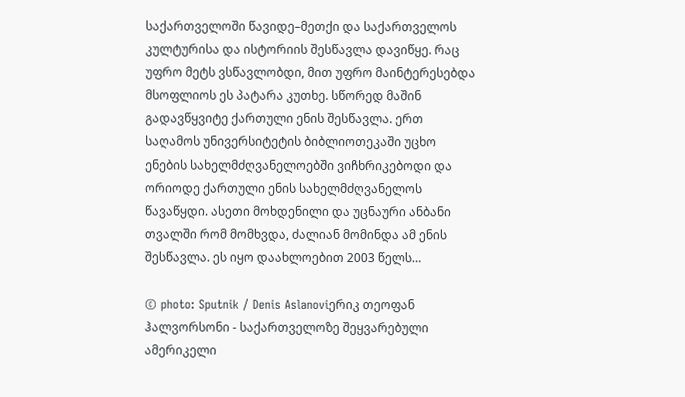საქართველოში წავიდე–მეთქი და საქართველოს კულტურისა და ისტორიის შესწავლა დავიწყე. რაც უფრო მეტს ვსწავლობდი, მით უფრო მაინტერესებდა მსოფლიოს ეს პატარა კუთხე. სწორედ მაშინ გადავწყვიტე ქართული ენის შესწავლა. ერთ საღამოს უნივერსიტეტის ბიბლიოთეკაში უცხო ენების სახელმძღვანელოებში ვიჩხრიკებოდი და ორიოდე ქართული ენის სახელმძღვანელოს წავაწყდი. ასეთი მოხდენილი და უცნაური ანბანი თვალში რომ მომხვდა, ძალიან მომინდა ამ ენის შესწავლა. ეს იყო დაახლოებით 2003 წელს…

© photo: Sputnik / Denis Aslanoviერიკ თეოფან ჰალვორსონი - საქართველოზე შეყვარებული ამერიკელი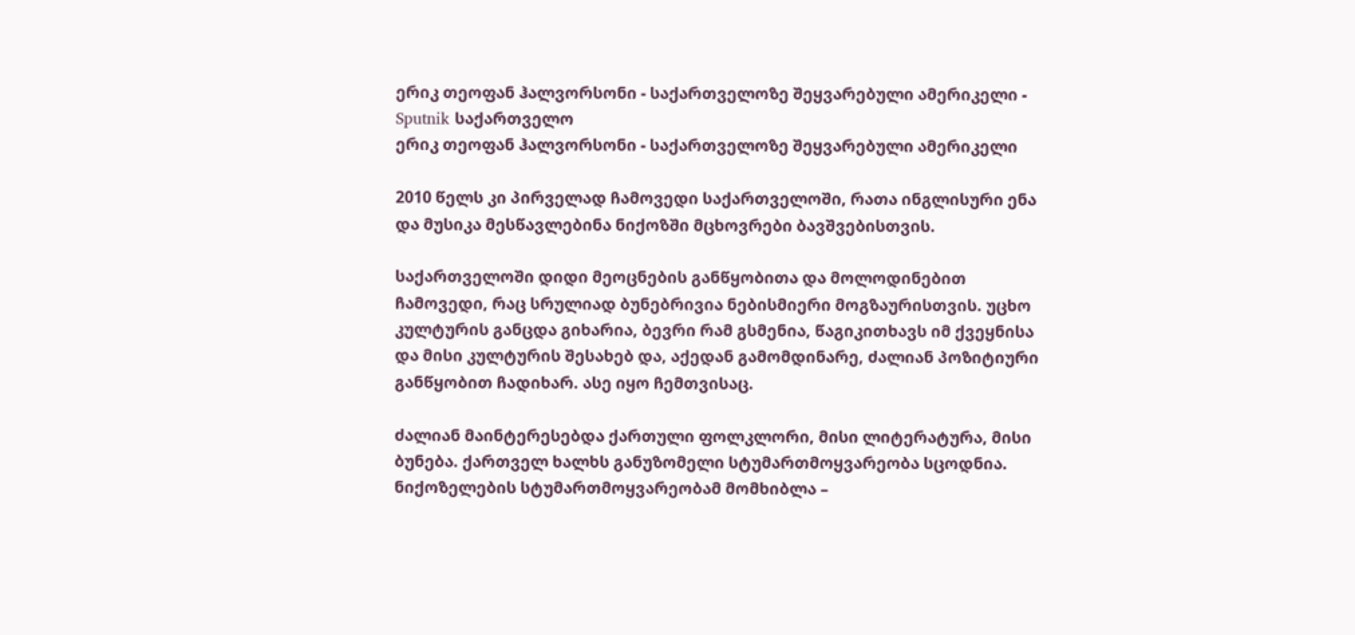ერიკ თეოფან ჰალვორსონი - საქართველოზე შეყვარებული ამერიკელი - Sputnik საქართველო
ერიკ თეოფან ჰალვორსონი - საქართველოზე შეყვარებული ამერიკელი

2010 წელს კი პირველად ჩამოვედი საქართველოში, რათა ინგლისური ენა და მუსიკა მესწავლებინა ნიქოზში მცხოვრები ბავშვებისთვის.

საქართველოში დიდი მეოცნების განწყობითა და მოლოდინებით ჩამოვედი, რაც სრულიად ბუნებრივია ნებისმიერი მოგზაურისთვის. უცხო კულტურის განცდა გიხარია, ბევრი რამ გსმენია, წაგიკითხავს იმ ქვეყნისა და მისი კულტურის შესახებ და, აქედან გამომდინარე, ძალიან პოზიტიური განწყობით ჩადიხარ. ასე იყო ჩემთვისაც.

ძალიან მაინტერესებდა ქართული ფოლკლორი, მისი ლიტერატურა, მისი ბუნება. ქართველ ხალხს განუზომელი სტუმართმოყვარეობა სცოდნია. ნიქოზელების სტუმართმოყვარეობამ მომხიბლა –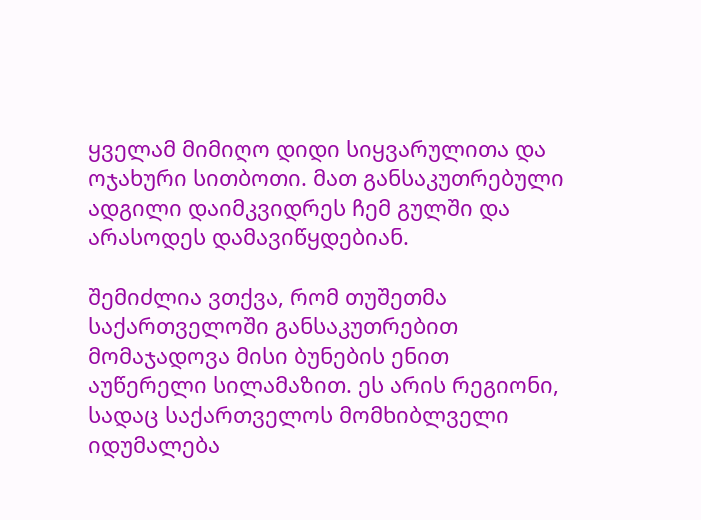ყველამ მიმიღო დიდი სიყვარულითა და ოჯახური სითბოთი. მათ განსაკუთრებული ადგილი დაიმკვიდრეს ჩემ გულში და არასოდეს დამავიწყდებიან.

შემიძლია ვთქვა, რომ თუშეთმა საქართველოში განსაკუთრებით მომაჯადოვა მისი ბუნების ენით აუწერელი სილამაზით. ეს არის რეგიონი, სადაც საქართველოს მომხიბლველი იდუმალება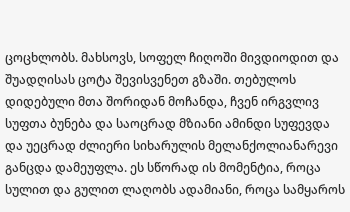ცოცხლობს. მახსოვს, სოფელ ჩიღოში მივდიოდით და შუადღისას ცოტა შევისვენეთ გზაში. თებულოს დიდებული მთა შორიდან მოჩანდა, ჩვენ ირგვლივ სუფთა ბუნება და საოცრად მზიანი ამინდი სუფევდა და უეცრად ძლიერი სიხარულის მელანქოლიანარევი განცდა დამეუფლა. ეს სწორად ის მომენტია, როცა სულით და გულით ლაღობს ადამიანი, როცა სამყაროს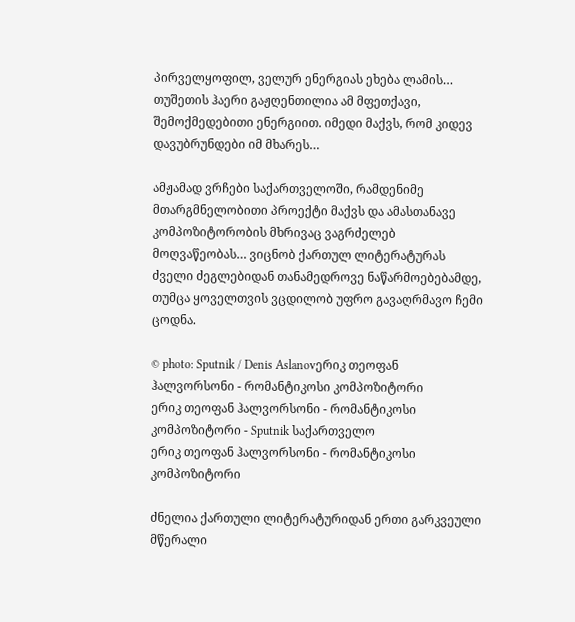პირველყოფილ, ველურ ენერგიას ეხება ლამის… თუშეთის ჰაერი გაჟღენთილია ამ მფეთქავი, შემოქმედებითი ენერგიით. იმედი მაქვს, რომ კიდევ დავუბრუნდები იმ მხარეს…

ამჟამად ვრჩები საქართველოში, რამდენიმე მთარგმნელობითი პროექტი მაქვს და ამასთანავე კომპოზიტორობის მხრივაც ვაგრძელებ მოღვაწეობას… ვიცნობ ქართულ ლიტერატურას ძველი ძეგლებიდან თანამედროვე ნაწარმოებებამდე, თუმცა ყოველთვის ვცდილობ უფრო გავაღრმავო ჩემი ცოდნა.

© photo: Sputnik / Denis Aslanovერიკ თეოფან ჰალვორსონი - რომანტიკოსი კომპოზიტორი
ერიკ თეოფან ჰალვორსონი - რომანტიკოსი კომპოზიტორი - Sputnik საქართველო
ერიკ თეოფან ჰალვორსონი - რომანტიკოსი კომპოზიტორი

ძნელია ქართული ლიტერატურიდან ერთი გარკვეული მწერალი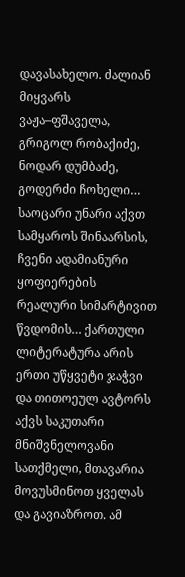დავასახელო. ძალიან მიყვარს ვაჟა–ფშაველა, გრიგოლ რობაქიძე, ნოდარ დუმბაძე, გოდერძი ჩოხელი… საოცარი უნარი აქვთ სამყაროს შინაარსის, ჩვენი ადამიანური ყოფიერების რეალური სიმარტივით წვდომის… ქართული ლიტერატურა არის ერთი უწყვეტი ჯაჭვი და თითოეულ ავტორს აქვს საკუთარი მნიშვნელოვანი სათქმელი, მთავარია მოვუსმინოთ ყველას და გავიაზროთ. ამ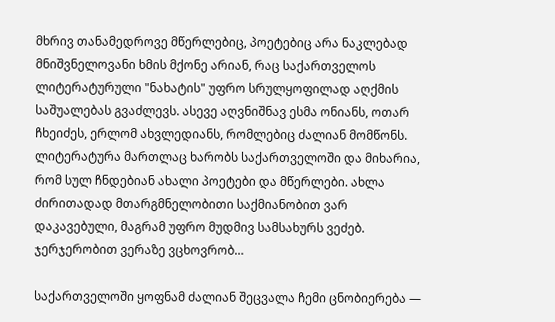მხრივ თანამედროვე მწერლებიც, პოეტებიც არა ნაკლებად მნიშვნელოვანი ხმის მქონე არიან, რაც საქართველოს ლიტერატურული "ნახატის" უფრო სრულყოფილად აღქმის საშუალებას გვაძლევს. ასევე აღვნიშნავ ესმა ონიანს, ოთარ ჩხეიძეს, ერლომ ახვლედიანს, რომლებიც ძალიან მომწონს. ლიტერატურა მართლაც ხარობს საქართველოში და მიხარია, რომ სულ ჩნდებიან ახალი პოეტები და მწერლები. ახლა ძირითადად მთარგმნელობითი საქმიანობით ვარ დაკავებული, მაგრამ უფრო მუდმივ სამსახურს ვეძებ. ჯერჯერობით ვერაზე ვცხოვრობ…

საქართველოში ყოფნამ ძალიან შეცვალა ჩემი ცნობიერება —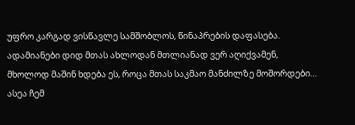უფრო კარგად ვისწავლე სამშობლოს, წინაპრების დაფასება. ადამიანები დიდ მთას ახლოდან მთლიანად ვერ აღიქვამენ, მხოლოდ მაშინ ხდება ეს, როცა მთას საკმაო მანძილზე მოშორდები… ასეა ჩემ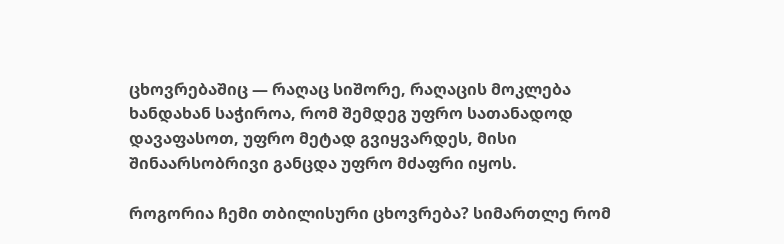ცხოვრებაშიც — რაღაც სიშორე, რაღაცის მოკლება ხანდახან საჭიროა, რომ შემდეგ უფრო სათანადოდ დავაფასოთ, უფრო მეტად გვიყვარდეს, მისი შინაარსობრივი განცდა უფრო მძაფრი იყოს.

როგორია ჩემი თბილისური ცხოვრება? სიმართლე რომ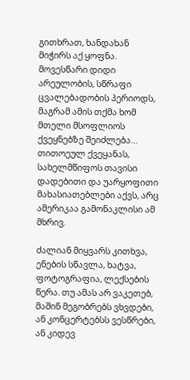გითხრათ, ხანდახან მიჭირს აქ ყოფნა. მოვესწარი დიდი არეულობის, სწრაფი ცვალებადობის პერიოდს, მაგრამ ამის თქმა ხომ მთელი მსოფლიოს ქვეყნებზე შეიძლება…  თითოეულ ქვეყანას, სახელმწიფოს თავისი დადებითი და უარყოფითი მახასიათებლები აქვს, არც ამერიკაა გამონაკლისი ამ მხრივ.

ძალიან მიყვარს კითხვა, ენების სწავლა, ხატვა, ფოტოგრაფია, ლექსების წერა. თუ ამას არ ვაკეთებ, მაშინ მეგობრებს ვხვდები, ან კონცერტებსს ვესწრები, ან კიდევ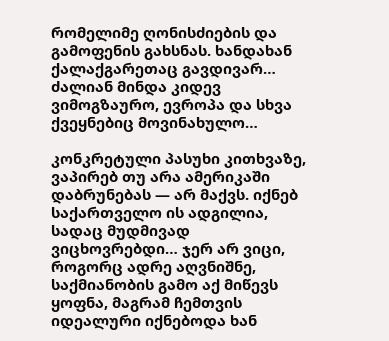რომელიმე ღონისძიების და გამოფენის გახსნას. ხანდახან ქალაქგარეთაც გავდივარ… ძალიან მინდა კიდევ ვიმოგზაურო, ევროპა და სხვა ქვეყნებიც მოვინახულო…

კონკრეტული პასუხი კითხვაზე, ვაპირებ თუ არა ამერიკაში დაბრუნებას — არ მაქვს. იქნებ საქართველო ის ადგილია, სადაც მუდმივად ვიცხოვრებდი… ჯერ არ ვიცი, როგორც ადრე აღვნიშნე, საქმიანობის გამო აქ მიწევს ყოფნა, მაგრამ ჩემთვის იდეალური იქნებოდა ხან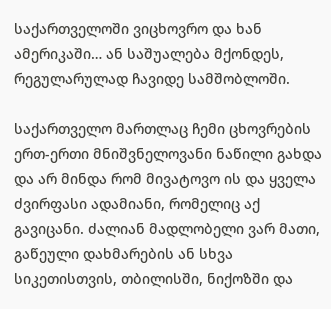საქართველოში ვიცხოვრო და ხან ამერიკაში… ან საშუალება მქონდეს, რეგულარულად ჩავიდე სამშობლოში.

საქართველო მართლაც ჩემი ცხოვრების ერთ-ერთი მნიშვნელოვანი ნაწილი გახდა და არ მინდა რომ მივატოვო ის და ყველა ძვირფასი ადამიანი, რომელიც აქ გავიცანი. ძალიან მადლობელი ვარ მათი, გაწეული დახმარების ან სხვა სიკეთისთვის, თბილისში, ნიქოზში და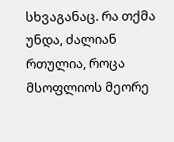სხვაგანაც. რა თქმა უნდა, ძალიან რთულია, როცა მსოფლიოს მეორე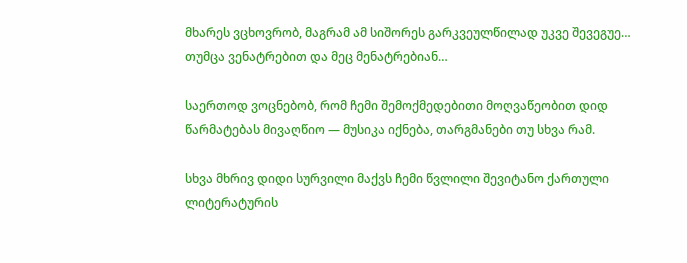მხარეს ვცხოვრობ, მაგრამ ამ სიშორეს გარკვეულწილად უკვე შევეგუე… თუმცა ვენატრებით და მეც მენატრებიან…

საერთოდ ვოცნებობ, რომ ჩემი შემოქმედებითი მოღვაწეობით დიდ წარმატებას მივაღწიო — მუსიკა იქნება, თარგმანები თუ სხვა რამ.

სხვა მხრივ დიდი სურვილი მაქვს ჩემი წვლილი შევიტანო ქართული ლიტერატურის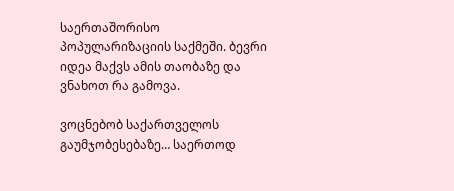საერთაშორისო პოპულარიზაციის საქმეში. ბევრი იდეა მაქვს ამის თაობაზე და ვნახოთ რა გამოვა.

ვოცნებობ საქართველოს გაუმჯობესებაზე… საერთოდ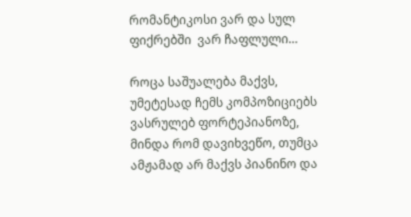რომანტიკოსი ვარ და სულ ფიქრებში  ვარ ჩაფლული…

როცა საშუალება მაქვს, უმეტესად ჩემს კომპოზიციებს ვასრულებ ფორტეპიანოზე, მინდა რომ დავიხვეწო, თუმცა ამჟამად არ მაქვს პიანინო და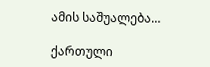ამის საშუალება…

ქართული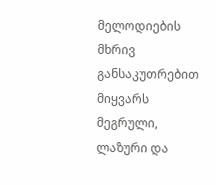მელოდიების მხრივ განსაკუთრებით მიყვარს მეგრული, ლაზური და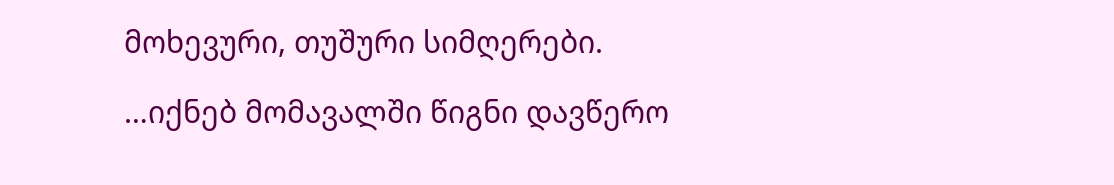მოხევური, თუშური სიმღერები.

…იქნებ მომავალში წიგნი დავწერო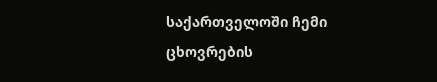საქართველოში ჩემი ცხოვრების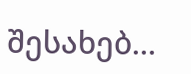შესახებ…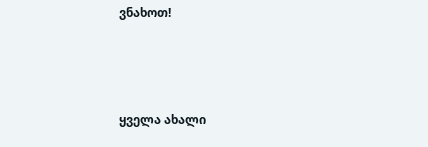ვნახოთ!



ყველა ახალი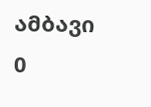ამბავი
0